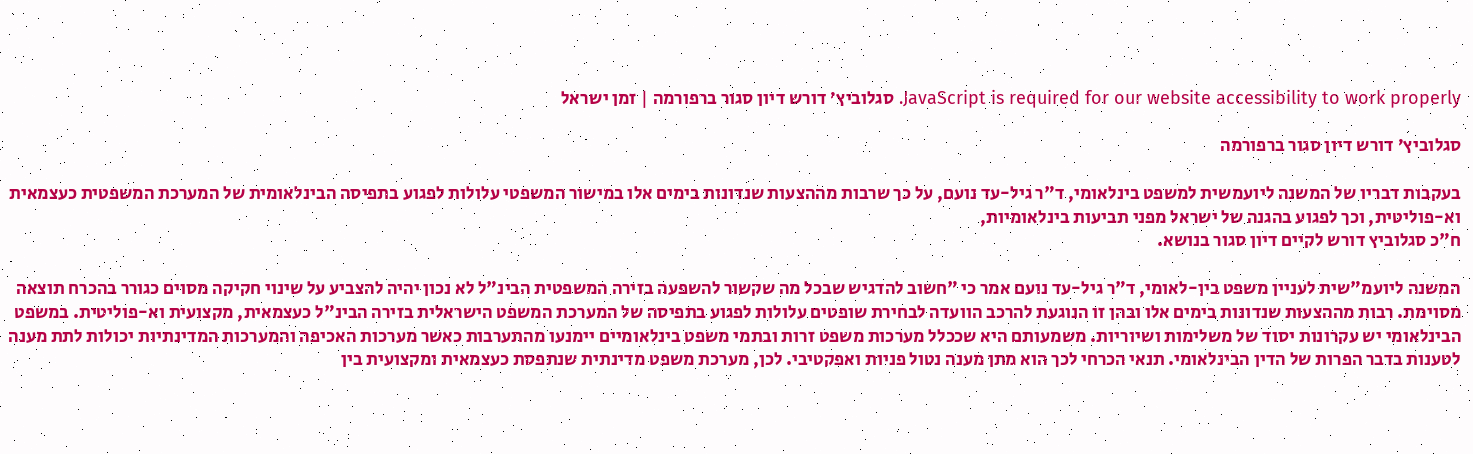JavaScript is required for our website accessibility to work properly. סגלוביץ׳ דורש דיון סגור ברפורמה | זמן ישראל

סגלוביץ׳ דורש דיון סגור ברפורמה

בעקבות דבריו של המשנה ליועמשית למשפט בינלאומי, ד"ר גיל-עד נועם, על כך שרבות מההצעות שנדונות בימים אלו במישור המשפטי עלולות לפגוע בתפיסה הבינלאומית של המערכת המשפטית כעצמאית וא-פוליטית, וכך לפגוע בהגנה של ישראל מפני תביעות בינלאומיות,
ח"כ סגלוביץ דורש לקיים דיון סגור בנושא.

המשנה ליועמ"שית לעניין משפט בין-לאומי, ד"ר גיל-עד נועם אמר כי "חשוב להדגיש שבכל מה שקשור להשפעה בזירה המשפטית הבינ"ל לא נכון יהיה להצביע על שינוי חקיקה מסוים כגורר בהכרח תוצאה מסוימת. רבות מההצעות שנדונות בימים אלו ובהן זו הנוגעת להרכב הוועדה לבחירת שופטים עלולות לפגוע בתפיסה של המערכת המשפט הישראלית בזירה הבינ"ל כעצמאית, מקצועית וא-פוליטית. במשפט הבינלאומי יש עקרונות יסוד של משלימות ושיוריות. משמעותם היא שככלל מערכות משפט זרות ובתמי משפט בינלאומיים יימנעו מהתערבות כאשר מערכות האכיפה והמערכות המדינתיות יכולות לתת מענה לטענות בדבר הפרות של הדין הבינלאומי. תנאי הכרחי לכך הוא מתן מענה נטול פניות ואפקטיבי. לכן, מערכת משפט מדינתית שנתפסת כעצמאית ומקצועית בין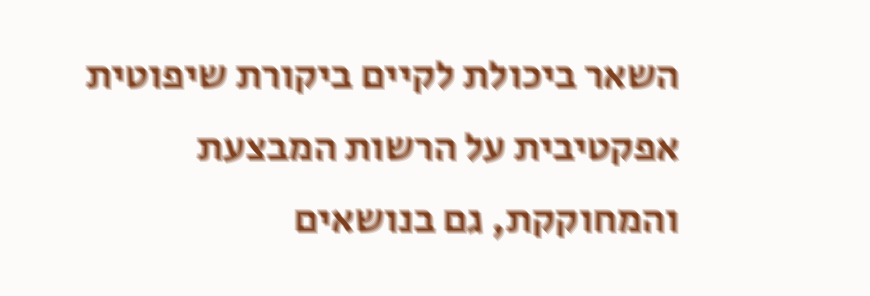השאר ביכולת לקיים ביקורת שיפוטית אפקטיבית על הרשות המבצעת והמחוקקת, גם בנושאים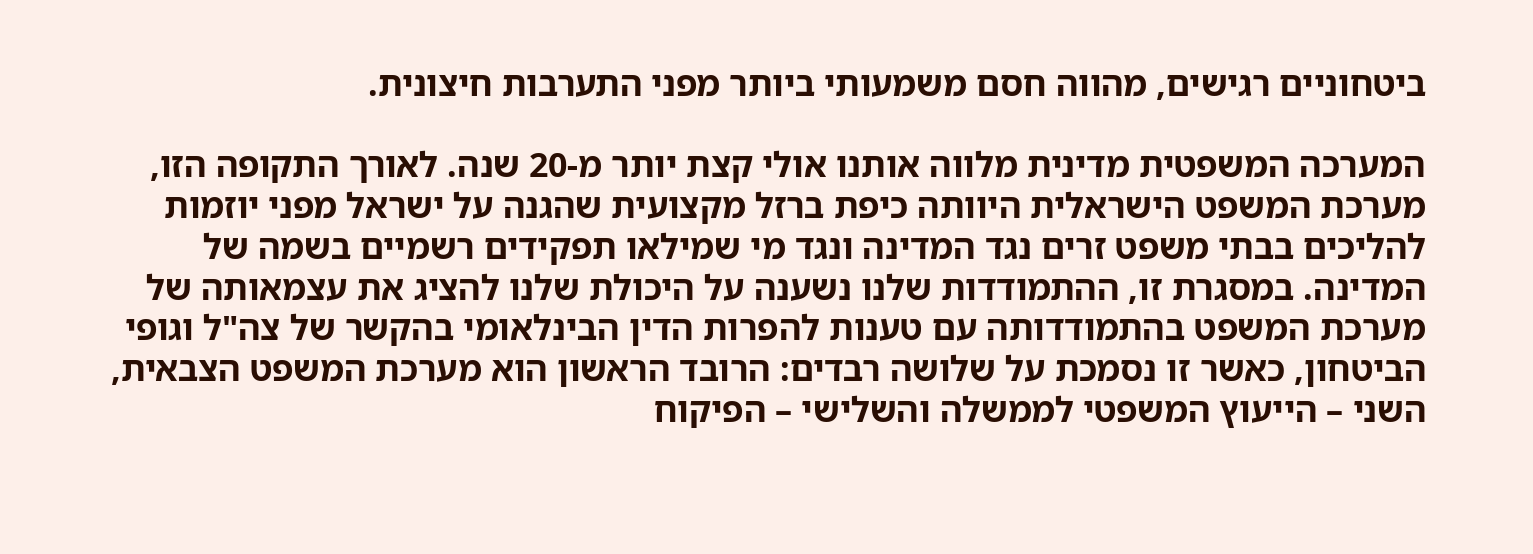ביטחוניים רגישים, מהווה חסם משמעותי ביותר מפני התערבות חיצונית.

המערכה המשפטית מדינית מלווה אותנו אולי קצת יותר מ-20 שנה. לאורך התקופה הזו, מערכת המשפט הישראלית היוותה כיפת ברזל מקצועית שהגנה על ישראל מפני יוזמות להליכים בבתי משפט זרים נגד המדינה ונגד מי שמילאו תפקידים רשמיים בשמה של המדינה. במסגרת זו, ההתמודדות שלנו נשענה על היכולת שלנו להציג את עצמאותה של מערכת המשפט בהתמודדותה עם טענות להפרות הדין הבינלאומי בהקשר של צה"ל וגופי הביטחון, כאשר זו נסמכת על שלושה רבדים: הרובד הראשון הוא מערכת המשפט הצבאית, השני – הייעוץ המשפטי לממשלה והשלישי – הפיקוח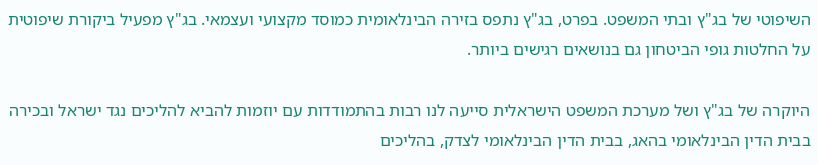השיפוטי של בג"ץ ובתי המשפט. בפרט, בג"ץ נתפס בזירה הבינלאומית כמוסד מקצועי ועצמאי. בג"ץ מפעיל ביקורת שיפוטית על החלטות גופי הביטחון גם בנושאים רגישים ביותר.

היוקרה של בג"ץ ושל מערכת המשפט הישראלית סייעה לנו רבות בהתמודדות עם יוזמות להביא להליכים נגד ישראל ובכירה בבית הדין הבינלאומי בהאג, בבית הדין הבינלאומי לצדק, בהליכים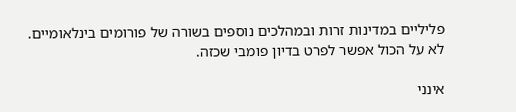פליליים במדינות זרות ובמהלכים נוספים בשורה של פורומים בינלאומיים. לא על הכול אפשר לפרט בדיון פומבי שכזה.

אינני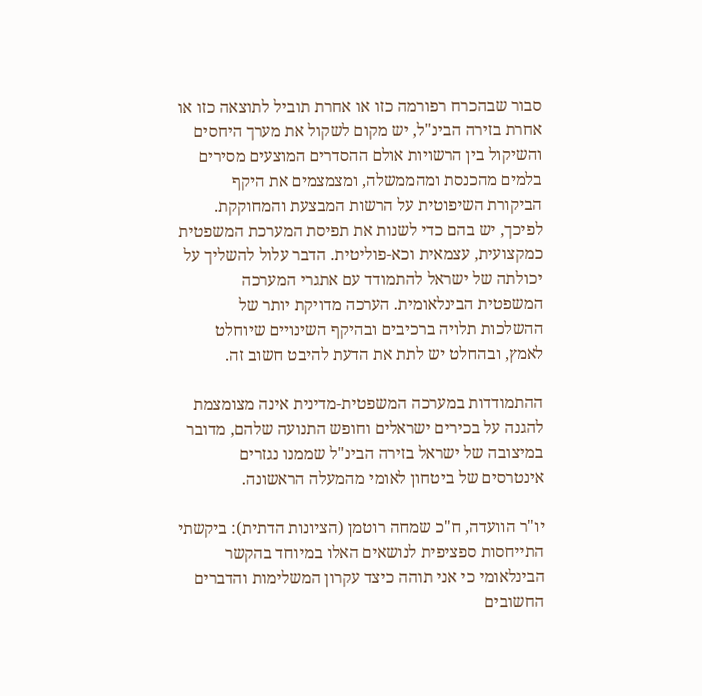סבור שבהכרח רפורמה כזו או אחרת תוביל לתוצאה כזו או אחרת בזירה הבינ"ל, יש מקום לשקול את מערך היחסים והשיקול בין הרשויות אולם ההסדרים המוצעים מסירים בלמים מהכנסת ומהממשלה, ומצמצמים את היקף הביקורת השיפוטית על הרשות המבצעת והמחוקקת. לפיכך, יש בהם כדי לשנות את תפיסת המערכת המשפטית כמקצועית, עצמאית וכא-פוליטית. הדבר עלול להשליך על יכולתה של ישראל להתמודד עם אתגרי המערכה המשפטית הבינלאומית. הערכה מדויקת יותר של ההשלכות תלויה ברכיבים ובהיקף השינויים שיוחלט לאמץ, ובהחלט יש לתת את הדעת להיבט חשוב זה.

ההתמודדות במערכה המשפטית-מדינית אינה מצומצמת להגנה על בכירים ישראלים וחופש התנועה שלהם, מדובר במיצובה של ישראל בזירה הבינ"ל שממנו נגזרים אינטרסים של ביטחון לאומי מהמעלה הראשונה.

יו"ר הוועדה, ח"כ שמחה רוטמן (הציונות הדתית): ביקשתי התייחסות ספציפית לנושאים האלו במיוחד בהקשר הבינלאומי כי אני תוהה כיצד עקרון המשלימות והדברים החשובים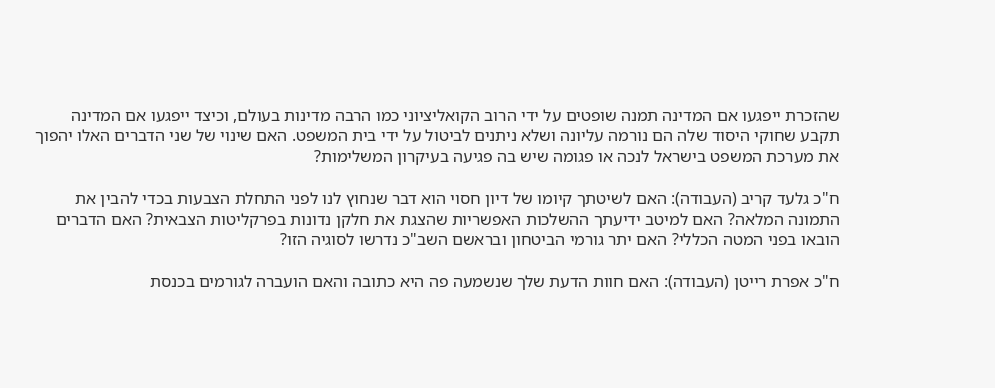שהזכרת ייפגעו אם המדינה תמנה שופטים על ידי הרוב הקואליציוני כמו הרבה מדינות בעולם, וכיצד ייפגעו אם המדינה תקבע שחוקי היסוד שלה הם נורמה עליונה ושלא ניתנים לביטול על ידי בית המשפט. האם שינוי של שני הדברים האלו יהפוך את מערכת המשפט בישראל לנכה או פגומה שיש בה פגיעה בעיקרון המשלימות?

ח"כ גלעד קריב (העבודה): האם לשיטתך קיומו של דיון חסוי הוא דבר שנחוץ לנו לפני התחלת הצבעות בכדי להבין את התמונה המלאה? האם למיטב ידיעתך ההשלכות האפשריות שהצגת את חלקן נדונות בפרקליטות הצבאית? האם הדברים הובאו בפני המטה הכללי? האם יתר גורמי הביטחון ובראשם השב"כ נדרשו לסוגיה הזו?

ח"כ אפרת רייטן (העבודה): האם חוות הדעת שלך שנשמעה פה היא כתובה והאם הועברה לגורמים בכנסת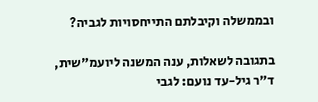ובממשלה וקיבלתם התייחסויות לגביה?

בתגובה לשאלות, ענה המשנה ליועמ"שית, ד"ר גיל-עד נועם: לגבי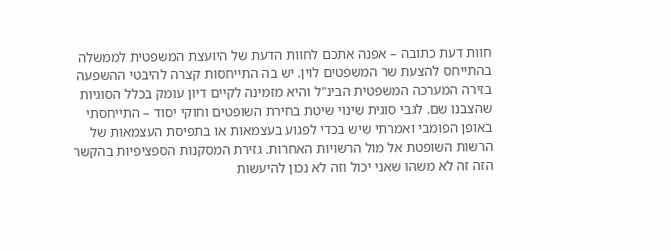חוות דעת כתובה – אפנה אתכם לחוות הדעת של היועצת המשפטית לממשלה בהתייחס להצעת שר המשפטים לוין. יש בה התייחסות קצרה להיבטי ההשפעה בזירה המערכה המשפטית הבינ"ל והיא מזמינה לקיים דיון עומק בכלל הסוגיות שהצבנו שם. לגבי סוגית שינוי שיטת בחירת השופטים וחוקי יסוד – התייחסתי באופן הפומבי ואמרתי שיש בכדי לפגוע בעצמאות או בתפיסת העצמאות של הרשות השופטת אל מול הרשויות האחרות. גזירת המסקנות הספציפיות בהקשר הזה זה לא משהו שאני יכול וזה לא נכון להיעשות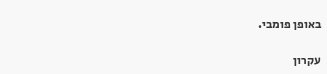באופן פומבי.

עקרון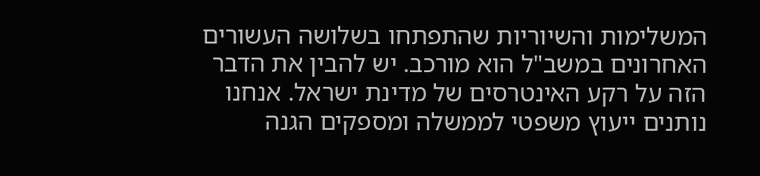המשלימות והשיוריות שהתפתחו בשלושה העשורים האחרונים במשב"ל הוא מורכב. יש להבין את הדבר הזה על רקע האינטרסים של מדינת ישראל. אנחנו נותנים ייעוץ משפטי לממשלה ומספקים הגנה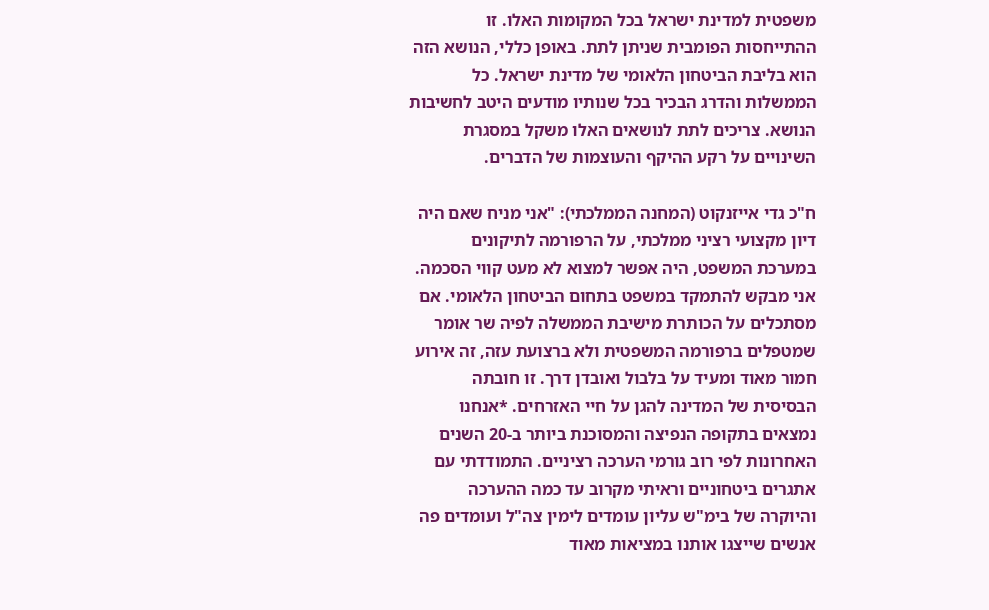משפטית למדינת ישראל בכל המקומות האלו. זו ההתייחסות הפומבית שניתן לתת. באופן כללי, הנושא הזה הוא בליבת הביטחון הלאומי של מדינת ישראל. כל הממשלות והדרג הבכיר בכל שנותיו מודעים היטב לחשיבות הנושא. צריכים לתת לנושאים האלו משקל במסגרת השינויים על רקע ההיקף והעוצמות של הדברים.

ח"כ גדי אייזנקוט (המחנה הממלכתי): "אני מניח שאם היה דיון מקצועי רציני ממלכתי, על הרפורמה לתיקונים במערכת המשפט, היה אפשר למצוא לא מעט קווי הסכמה. אני מבקש להתמקד במשפט בתחום הביטחון הלאומי. אם מסתכלים על הכותרת מישיבת הממשלה לפיה שר אומר שמטפלים ברפורמה המשפטית ולא ברצועת עזה, זה אירוע חמור מאוד ומעיד על בלבול ואובדן דרך. זו חובתה הבסיסית של המדינה להגן על חיי האזרחים. *אנחנו נמצאים בתקופה הנפיצה והמסוכנת ביותר ב-20 השנים האחרונות לפי רוב גורמי הערכה רציניים. התמודדתי עם אתגרים ביטחוניים וראיתי מקרוב עד כמה ההערכה והיוקרה של בימ"ש עליון עומדים לימין צה"ל ועומדים פה אנשים שייצגו אותנו במציאות מאוד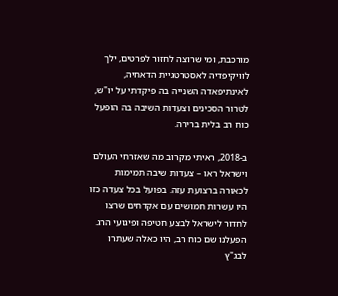מורכבת, ומי שרוצה לחזור לפרטים, ילך לוויקיפדיה לאסטרטגיית הדאחיה, לאינתיפאדה השנייה בה פיקדתי על יו"ש, לטרור הסכינים וצעדות השיבה בה הופעל כוח רב בלית ברירה.

ב-2018, ראיתי מקרוב מה שאזרחי העולם וישראל ראו – צעדות שיבה תמימות לכאורה ברצועת עזה. בפועל בכל צעדה כזו היו עשרות חמושים עם אקדחים שרצו לחדור לישראל לבצע חטיפה ופיגועי הרג. הפעלנו שם כוח רב, היו כאלה שעתרו לבג"ץ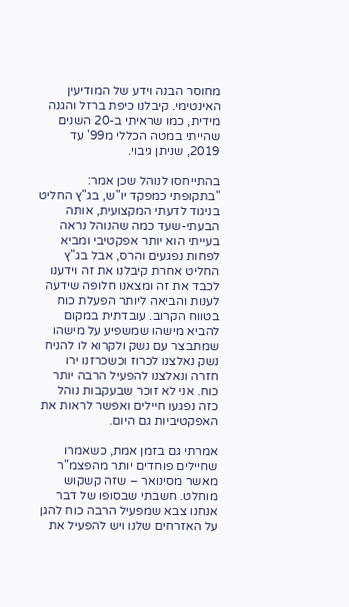מחוסר הבנה וידע של המודיעין האינטימי. קיבלנו כיפת ברזל והגנה מידית, כמו שראיתי ב-20 השנים שהייתי במטה הכללי מ99' עד 2019, שניתן גיבוי.

בהתייחסו לנוהל שכן אמר: "בתקופתי כמפקד יו"ש, בג"ץ החליט בניגוד לדעתי המקצועית, אותה הבעתי-שעד כמה שהנוהל נראה בעייתי הוא יותר אפקטיבי ומביא לפחות נפגעים והרס, אבל בג"ץ החליט אחרת קיבלנו את זה וידענו לכבד את זה ומצאנו חלופה שידעה לענות והביאה ליותר הפעלת כוח בטווח הקרוב. עובדתית במקום להביא מישהו שמשפיע על מישהו שמתבצר עם נשק ולקרוא לו להניח נשק נאלצנו לכרוז וכשכרזנו ירו חזרה ונאלצנו להפעיל הרבה יותר כוח. אני לא זוכר שבעקבות נוהל כזה נפגעו חיילים ואפשר לראות את האפקטיביות גם היום.

אמרתי גם בזמן אמת, כשאמרו שחיילים פוחדים יותר מהפצמ"ר מאשר מסינואר – שזה קשקוש מוחלט. חשבתי שבסופו של דבר אנחנו צבא שמפעיל הרבה כוח להגן על האזרחים שלנו ויש להפעיל את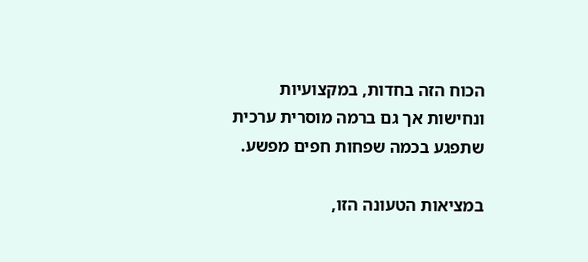הכוח הזה בחדות, במקצועיות ונחישות אך גם ברמה מוסרית ערכית שתפגע בכמה שפחות חפים מפשע.

במציאות הטעונה הזו,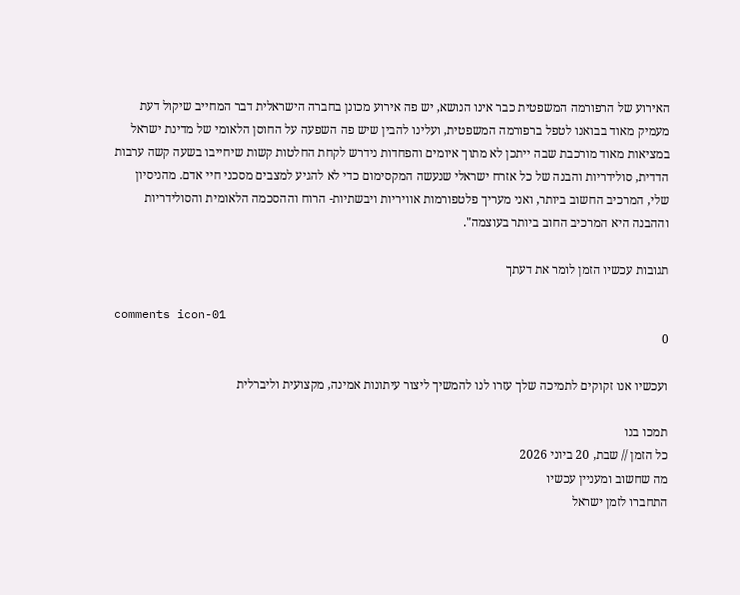האירוע של הרפורמה המשפטית כבר אינו הנושא, יש פה אירוע מכונן בחברה הישראלית דבר המחייב שיקול דעת מעמיק מאוד בבואנו לטפל ברפורמה המשפטית, ועלינו להבין שיש פה השפעה על החוסן הלאומי של מדינת ישראל במציאות מאוד מורכבת שבה ייתכן לא מתוך איומים והפחדות נידרש לקחת החלטות קשות שיחייבו בשעה קשה ערבות הדדית, סולידריות והבנה של כל אזרח ישראלי שנעשה המקסימום כדי לא להגיע למצבים מסכני חיי אדם. מהניסיון שלי, המרכיב החשוב ביותר, ואני מעריך פלטפורמות אוויריות ויבשתיות- הרוח וההסכמה הלאומית והסולידריות וההבנה היא המרכיב החוב ביותר בעוצמה".

תגובות עכשיו הזמן לומר את דעתך

comments icon-01
0

ועכשיו אנו זקוקים לתמיכה שלך עזרו לנו להמשיך ליצור עיתונות אמינה, מקצועית וליברלית

תמכו בנו
כל הזמן // שבת, 20 ביוני 2026
מה שחשוב ומעניין עכשיו
התחברו לזמן ישראל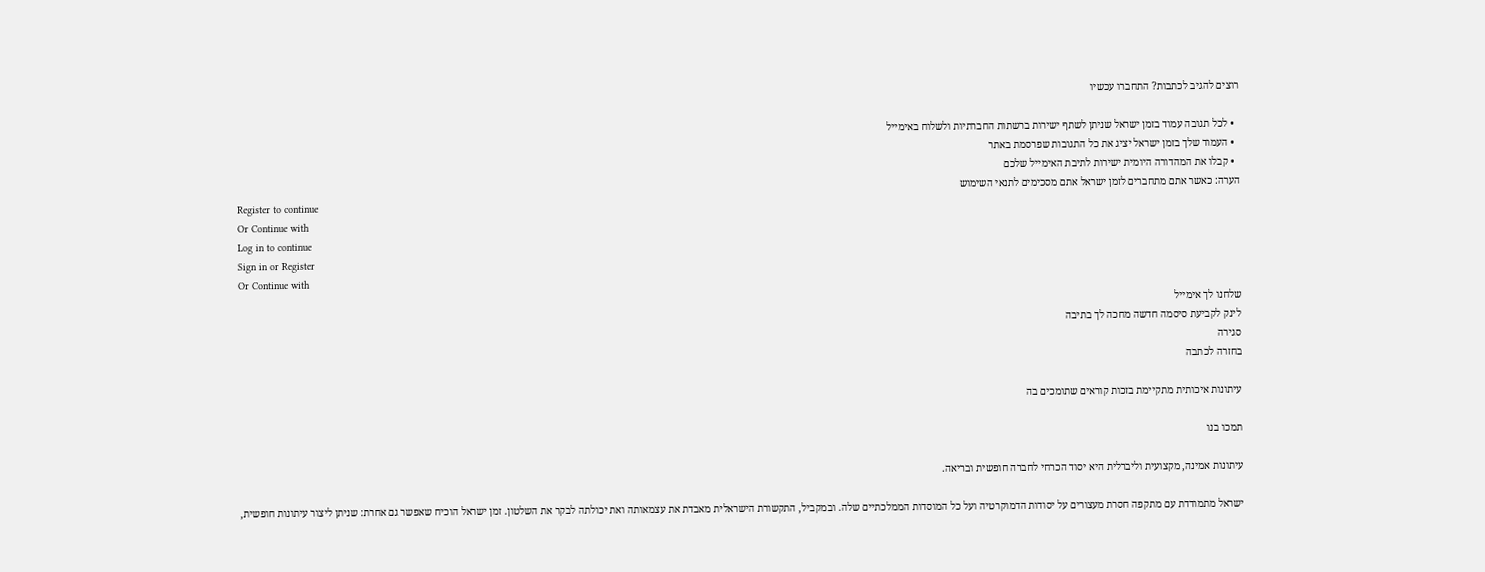רוצים להגיב לכתבות? התחברו עכשיו

  • לכל תגובה עמוד בזמן ישראל שניתן לשתף ישירות ברשתות החברתיות ולשלוח באימייל
  • העמוד שלך בזמן ישראל יציג את כל התגובות שפרסמת באתר
  • קבלו את המהדורה היומית ישירות לתיבת האימייל שלכם
הערה: כאשר אתם מתחברים לזמן ישראל אתם מסכימים לתנאי השימוש
Register to continue
Or Continue with
Log in to continue
Sign in or Register
Or Continue with
שלחנו לך אימייל
לינק לקביעת סיסמה חדשה מחכה לך בתיבה
סגירה
בחזרה לכתבה

עיתונות איכותית מתקיימת בזכות קוראים שתומכים בה

תמכו בנו

עיתונות אמינה, מקצועית וליברלית היא יסוד הכרחי לחברה חופשית ובריאה.

ישראל מתמודדת עם מתקפה חסרת מעצורים על יסודות הדמוקרטיה ועל כל המוסדות הממלכתיים שלה. ובמקביל, התקשורת הישראלית מאבדת את עצמאותה ואת יכולתה לבקר את השלטון. זמן ישראל הוכיח שאפשר גם אחרת: שניתן ליצור עיתונות חופשית,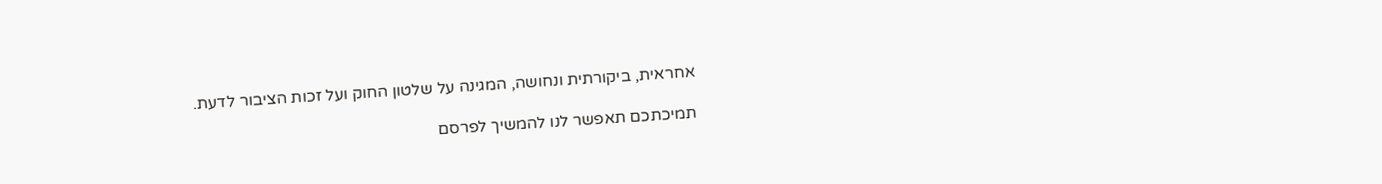אחראית, ביקורתית ונחושה, המגינה על שלטון החוק ועל זכות הציבור לדעת.

תמיכתכם תאפשר לנו להמשיך לפרסם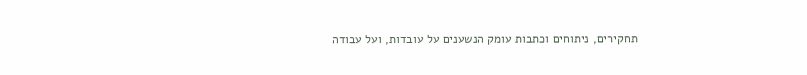תחקירים, ניתוחים וכתבות עומק הנשענים על עובדות, ועל עבודה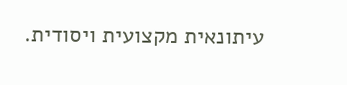עיתונאית מקצועית ויסודית.